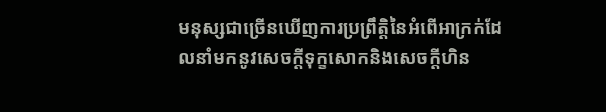មនុស្សជាច្រើនឃើញការប្រព្រឹត្តិនៃអំពើអាក្រក់ដែលនាំមកនូវសេចក្តីទុក្ខសោកនិងសេចក្តីហិន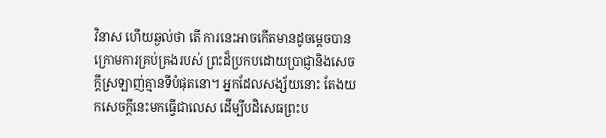វិនាស ហើយឆ្ងល់ថា តើ ការនេះអាចកើតមានដូចម្តេចបានក្រោមការគ្រប់គ្រងរបស់ ព្រះដ៏ប្រកបដោយប្រាជ្ញានិងសេចក្តីស្រឡាញ់គ្មានទីបំផុតនោ។ អ្នកដែលសង្ស័យនោះ តែងយកសេចក្តីនេះមកធ្វើជាលេស ដើម្បីបដិសេធព្រះប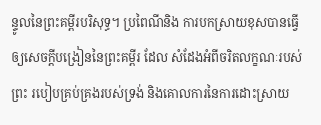ន្ទូលនៃព្រះគម្ពីរបរិសុទ្ធ។ ប្រពៃណីនិង ការបកស្រាយខុសបានធ្វើឲ្យសេចក្តីបង្រៀននៃព្រះគម្ពីរ ដែល សំដែងអំពីចរិតលក្ខណៈរបស់ព្រះ របៀបគ្រប់គ្រងរបស់ទ្រង់ និងគោលការនៃការដោះស្រាយ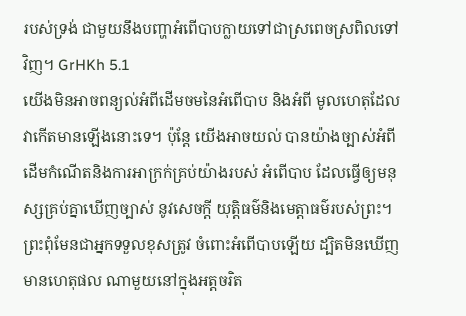របស់ទ្រង់ ជាមួយនឹងបញ្ហាអំពើបាបក្លាយទៅជាស្រពេចស្រពិលទៅវិញ។ GrHKh 5.1
យើងមិនអាចពន្យល់អំពីដើមចមនៃអំពើបាប និងអំពី មូលហេតុដែលវាកើតមានឡើងនោះទេ។ ប៉ុន្តែ យើងអាចយល់ បានយ៉ាងច្បាស់អំពីដើមកំណើតនិងការអាក្រក់គ្រប់យ៉ាងរបស់ អំពើបាប ដែលធ្វើឲ្យមនុស្សគ្រប់គ្នាឃើញច្បាស់ នូវសេចក្តី យុត្តិធម៌និងមេត្តាធម៌របស់ព្រះ។ ព្រះពុំមែនជាអ្នកទទួលខុសត្រូវ ចំពោះអំពើបាបឡើយ ដ្បិតមិនឃើញមានហេតុផល ណាមួយនៅក្នុងអត្តចរិត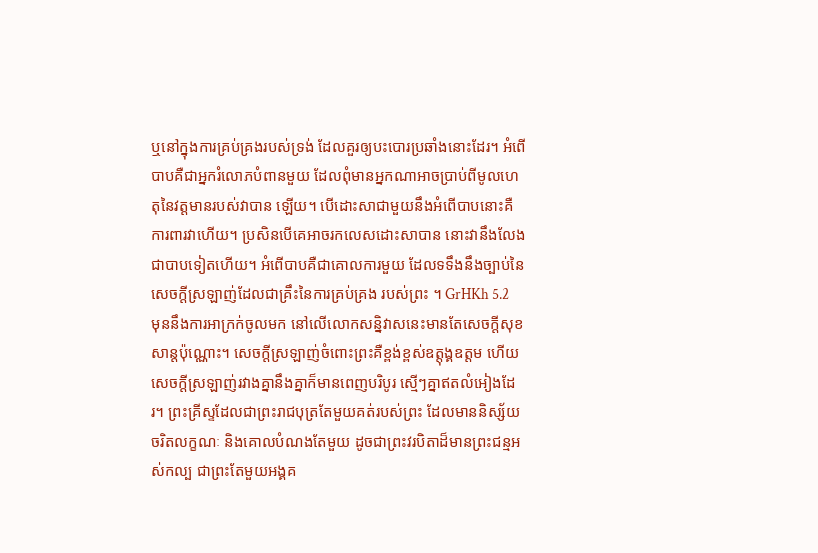ឬនៅក្នុងការគ្រប់គ្រងរបស់ទ្រង់ ដែលគួរឲ្យបះបោរប្រឆាំងនោះដែរ។ អំពើបាបគឺជាអ្នករំលោភបំពានមួយ ដែលពុំមានអ្នកណាអាចប្រាប់ពីមូលហេតុនៃវត្តមានរបស់វាបាន ឡើយ។ បើដោះសាជាមួយនឹងអំពើបាបនោះគឺ ការពារវាហើយ។ ប្រសិនបើគេអាចរកលេសដោះសាបាន នោះវានឹងលែងជាបាបទៀតហើយ។ អំពើបាបគឺជាគោលការមួយ ដែលទទឹងនឹងច្បាប់នៃសេចក្តីស្រឡាញ់ដែលជាគ្រឹះនៃការគ្រប់គ្រង របស់ព្រះ ។ GrHKh 5.2
មុននឹងការអាក្រក់ចូលមក នៅលើលោកសន្និវាសនេះមានតែសេចក្តីសុខសាន្តប៉ុណ្ណោះ។ សេចក្តីស្រឡាញ់ចំពោះព្រះគឺខ្ពង់ខ្ពស់ឧត្តុង្គឧត្តម ហើយសេចក្តីស្រឡាញ់រវាងគ្នានឹងគ្នាក៏មានពេញបរិបូរ ស្មើៗគ្នាឥតលំអៀងដែរ។ ព្រះគ្រីស្ទដែលជាព្រះរាជបុត្រតែមួយគត់របស់ព្រះ ដែលមាននិស្ស័យ ចរិតលក្ខណៈ និងគោលបំណងតែមួយ ដូចជាព្រះវរបិតាដ៏មានព្រះជន្មអស់កល្ប ជាព្រះតែមួយអង្គគ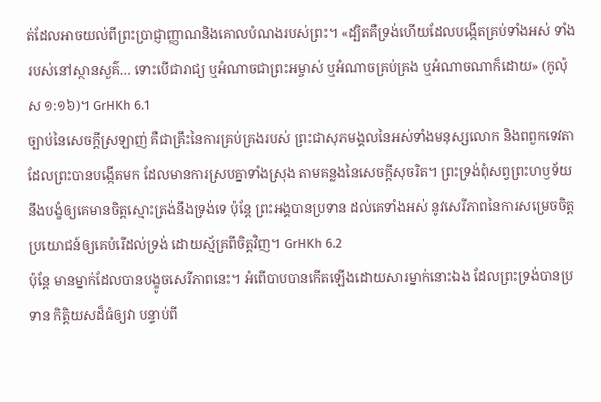ត់ដែលអាចយល់ពីព្រះប្រាជ្ញាញ្ញាណនិងគោលបំណងរបស់ព្រះ។ «ដ្បិតគឺទ្រង់ហើយដែលបង្កើតគ្រប់ទាំងអស់ ទាំងរបស់នៅស្ថានសួគ៌… ទោះបើជារាជ្យ ឬអំណាចជាព្រះអម្ចាស់ ឬអំណាចគ្រប់គ្រង ឬអំណាចណាក៏ដោយ» (កូល៉ុស ១:១៦)។ GrHKh 6.1
ច្បាប់នៃសេចក្តីស្រឡាញ់ គឺជាគ្រឹះនៃការគ្រប់គ្រងរបស់ ព្រះជាសុភមង្គលនៃអស់ទាំងមនុស្សលោក និងពពួកទេវតាដែលព្រះបានបង្កើតមក ដែលមានការស្របគ្នាទាំងស្រុង តាមគន្លងនៃសេចក្តីសុចរិត។ ព្រះទ្រង់ពុំសព្វព្រះហឫទ័យនឹងបង្ខំឲ្យគេមានចិត្តស្មោះត្រង់នឹងទ្រង់ទេ ប៉ុន្តែ ព្រះអង្គបានប្រទាន ដល់គេទាំងអស់ នូវសេរីភាពនៃការសម្រេចចិត្ត ប្រយោជន៍ឲ្យគេបំរើដល់ទ្រង់ ដោយស្ម័គ្រពីចិត្តវិញ។ GrHKh 6.2
ប៉ុន្តែ មានម្នាក់ដែលបានបង្ខូចសេរីភាពនេះ។ អំពើបាបបានកើតឡើងដោយសារម្នាក់នោះឯង ដែលព្រះទ្រង់បានប្រទាន កិតិ្តយសដ៏ធំឲ្យវា បន្ទាប់ពី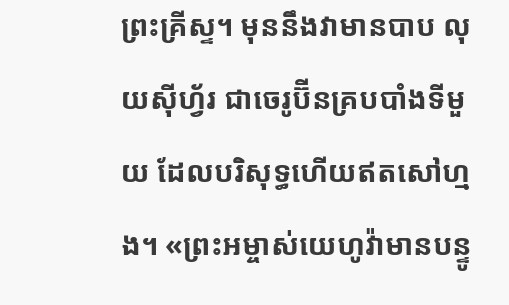ព្រះគ្រីស្ទ។ មុននឹងវាមានបាប លុយស៊ីហ្វ័រ ជាចេរូប៊ីនគ្របបាំងទីមួយ ដែលបរិសុទ្ធហើយឥតសៅហ្មង។ «ព្រះអម្ចាស់យេហូវ៉ាមានបន្ទូ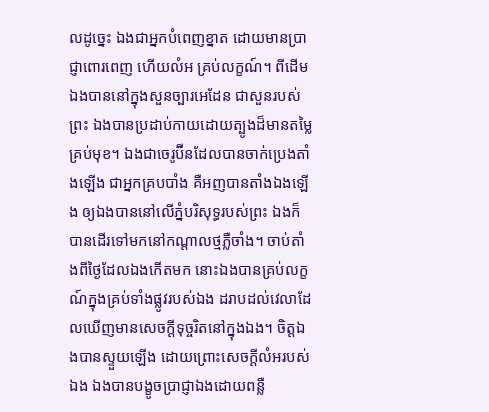លដូច្នេះ ឯងជាអ្នកបំពេញខ្នាត ដោយមានប្រាជ្ញាពោរពេញ ហើយលំអ គ្រប់លក្ខណ៍។ ពីដើមឯងបាននៅក្នុងសួនច្បារអេដែន ជាសួនរបស់ព្រះ ឯងបានប្រដាប់កាយដោយត្បូងដ៏មានតម្លៃគ្រប់មុខ។ ឯងជាចេរូប៊ីនដែលបានចាក់ប្រេងតាំងឡើង ជាអ្នកគ្របបាំង គឺអញបានតាំងឯងឡើង ឲ្យឯងបាននៅលើភ្នំបរិសុទ្ធរបស់ព្រះ ឯងក៏បានដើរទៅមកនៅកណ្តាលថ្មភ្លឺចាំង។ ចាប់តាំងពីថ្ងៃដែលឯងកើតមក នោះឯងបានគ្រប់លក្ខណ៍ក្នុងគ្រប់ទាំងផ្លូវរបស់ឯង ដរាបដល់វេលាដែលឃើញមានសេចក្តីទុច្ចរិតនៅក្នុងឯង។ ចិត្តឯងបានស្ទួយឡើង ដោយព្រោះសេចក្តីលំអរបស់ឯង ឯងបានបង្ខូចប្រាជ្ញាឯងដោយពន្លឺ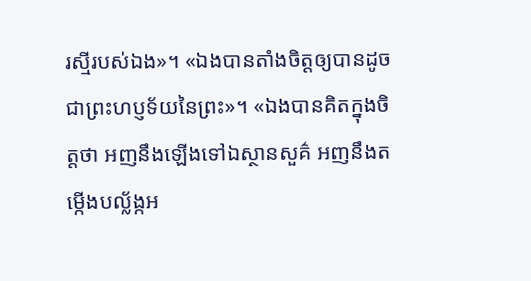រស្មីរបស់ឯង»។ «ឯងបានតាំងចិត្តឲ្យបានដូចជាព្រះហប្ញទ័យនៃព្រះ»។ «ឯងបានគិតក្នុងចិត្តថា អញនឹងឡើងទៅឯស្ថានសួគ៌ អញនឹងតម្កើងបល្ល័ង្កអ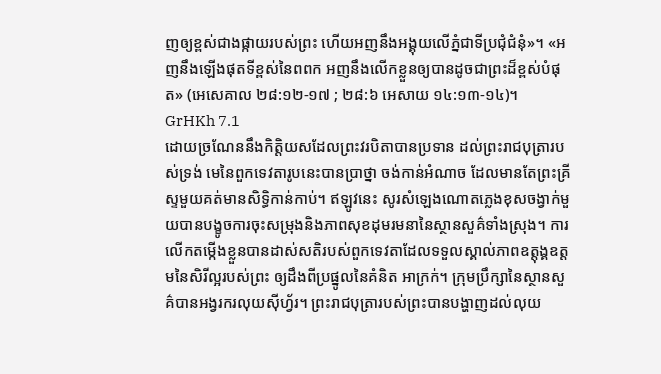ញឲ្យខ្ពស់ជាងផ្កាយរបស់ព្រះ ហើយអញនឹងអង្គុយលើភ្នំជាទីប្រជុំជំនុំ»។ «អញនឹងឡើងផុតទីខ្ពស់នៃពពក អញនឹងលើកខ្លួនឲ្យបានដូចជាព្រះដ៏ខ្ពស់បំផុត» (អេសេគាល ២៨:១២-១៧ ; ២៨:៦ អេសាយ ១៤:១៣-១៤)។ GrHKh 7.1
ដោយច្រណែននឹងកិត្តិយសដែលព្រះវរបិតាបានប្រទាន ដល់ព្រះរាជបុត្រារបស់ទ្រង់ មេនៃពួកទេវតារូបនេះបានប្រាថ្នា ចង់កាន់អំណាច ដែលមានតែព្រះគ្រីស្ទមួយគត់មានសិទ្ធិកាន់កាប់។ ឥឡូវនេះ សូរសំឡេងណោតភ្លេងខុសចង្វាក់មួយបានបង្ខូចការចុះសម្រុងនិងភាពសុខដុមរមនានៃស្ថានសួគ៌ទាំងស្រុង។ ការលើកតម្កើងខ្លួនបានដាស់សតិរបស់ពួកទេវតាដែលទទួលស្គាល់ភាពឧត្តុង្គឧត្តមនៃសិរីល្អរបស់ព្រះ ឲ្យដឹងពីប្រផ្នូលនៃគំនិត អាក្រក់។ ក្រុមប្រឹក្សានៃស្ថានសួគ៌បានអង្វរករលុយស៊ីហ្វ័រ។ ព្រះរាជបុត្រារបស់ព្រះបានបង្ហាញដល់លុយ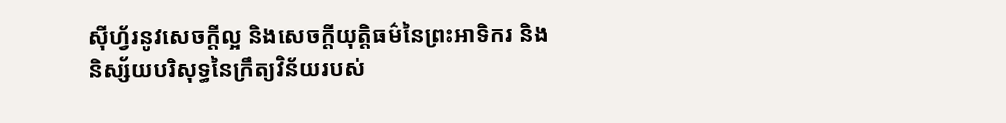ស៊ីហ្វ័រនូវសេចក្តីល្អ និងសេចក្តីយុត្តិធម៌នៃព្រះអាទិករ និងនិស្ស័យបរិសុទ្ធនៃក្រឹត្យវិន័យរបស់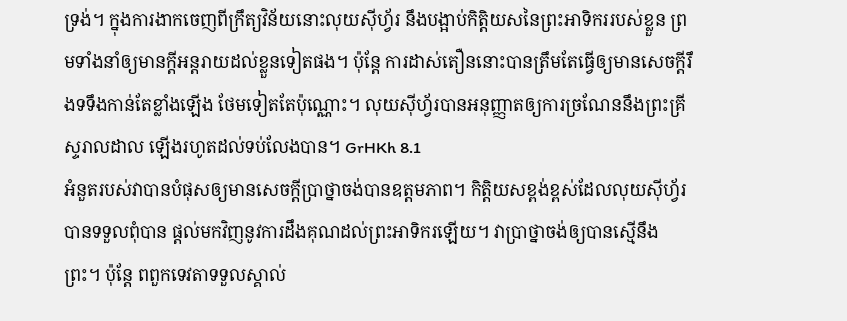ទ្រង់។ ក្នុងការងាកចេញពីក្រឹត្យវិន័យនោះលុយស៊ីហ្វ័រ នឹងបង្អាប់កិត្តិយសនៃព្រះអាទិកររបស់ខ្លួន ព្រមទាំងនាំឲ្យមានក្តីអន្តរាយដល់ខ្លួនទៀតផង។ ប៉ុន្តែ ការដាស់តឿននោះបានត្រឹមតែធ្វើឲ្យមានសេចក្តីរឹងទទឹងកាន់តែខ្លាំងឡើង ថែមទៀតតែប៉ុណ្ណោះ។ លុយស៊ីហ្វ័របានអនុញ្ញាតឲ្យការច្រណែននឹងព្រះគ្រីស្ទរាលដាល ឡើងរហូតដល់ទប់លែងបាន។ GrHKh 8.1
អំនួតរបស់វាបានបំផុសឲ្យមានសេចក្តីប្រាថ្នាចង់បានឧត្តមភាព។ កិត្តិយសខ្ពង់ខ្ពស់ដែលលុយស៊ីហ្វ័របានទទួលពុំបាន ផ្តល់មកវិញនូវការដឹងគុណដល់ព្រះអាទិករឡើយ។ វាប្រាថ្នាចង់ឲ្យបានស្មើនឹងព្រះ។ ប៉ុន្តែ ពពួកទេវតាទទួលស្គាល់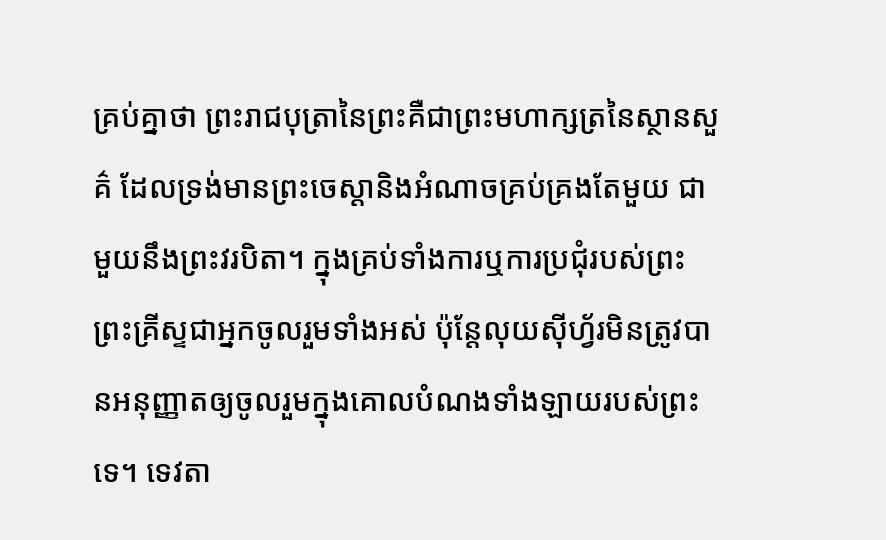គ្រប់គ្នាថា ព្រះរាជបុត្រានៃព្រះគឺជាព្រះមហាក្សត្រនៃស្ថានសួគ៌ ដែលទ្រង់មានព្រះចេស្តានិងអំណាចគ្រប់គ្រងតែមួយ ជាមួយនឹងព្រះវរបិតា។ ក្នុងគ្រប់ទាំងការឬការប្រជុំរបស់ព្រះ ព្រះគ្រីស្ទជាអ្នកចូលរួមទាំងអស់ ប៉ុន្តែលុយស៊ីហ្វ័រមិនត្រូវបានអនុញ្ញាតឲ្យចូលរួមក្នុងគោលបំណងទាំងឡាយរបស់ព្រះទេ។ ទេវតា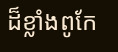ដ៏ខ្លាំងពូកែ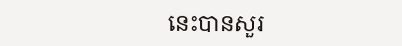នេះបានសួរ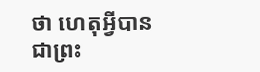ថា ហេតុអ្វីបានជាព្រះ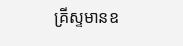គ្រីស្ទមានឧ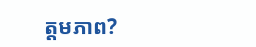ត្តមភាព?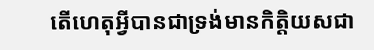តើហេតុអ្វីបានជាទ្រង់មានកិត្តិយសជា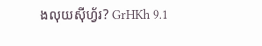ងលុយស៊ីហ្វ័រ? GrHKh 9.1